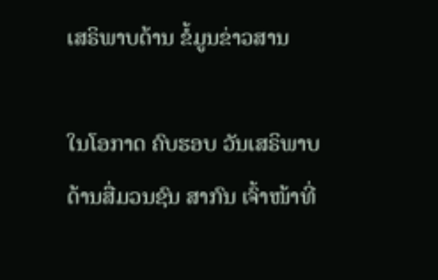ເສຣິພາບດ້ານ ຂໍ້ມູນຂ່າວສານ

ໃນໂອກາດ ຄົບຮອບ ວັນເສຣິພາບ ດ້ານສື່ມວນຊົນ ສາກົນ ເຈົ້າໜ້າທີ່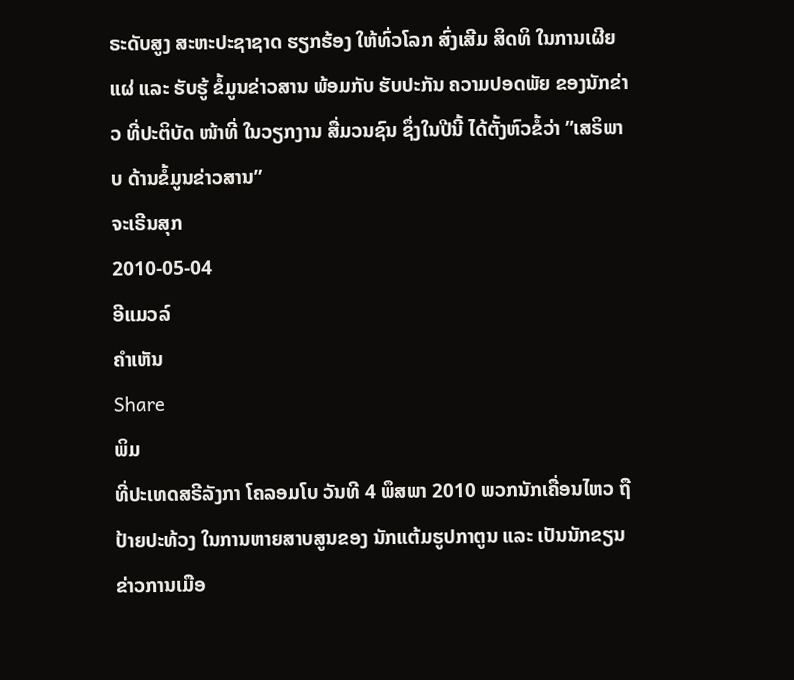ຣະດັບສູງ ສະຫະປະຊາຊາດ ຮຽກຮ້ອງ ໃຫ້ທົ່ວໂລກ ສົ່ງເສີມ ສິດທິ ໃນການເຜີຍແຜ່ ແລະ ຮັບຮູ້ ຂໍ້ມູນຂ່າວສານ ພ້ອມກັບ ຮັບປະກັນ ຄວາມປອດພັຍ ຂອງນັກຂ່າວ ທີ່ປະຕິບັດ ໜ້າທີ່ ໃນວຽກງານ ສື່ມວນຊົນ ຊຶ່ງໃນປີນີ້ ໄດ້ຕັ້ງຫົວຂໍ້ວ່າ ”ເສຣິພາບ ດ້ານຂໍ້ມູນຂ່າວສານ”
ຈະເຣີນສຸກ
2010-05-04
ອີແມວລ໌
ຄໍາເຫັນ
Share
ພິມ
ທີ່ປະເທດສຣີລັງກາ ໂຄລອມໂບ ວັນທີ 4 ພຶສພາ 2010 ພວກນັກເຄື່ອນໄຫວ ຖືປ້າຍປະທ້ວງ ໃນການຫາຍສາບສູນຂອງ ນັກແຕ້ມຮູປກາຕູນ ແລະ ເປັນນັກຂຽນຂ່າວການເມືອ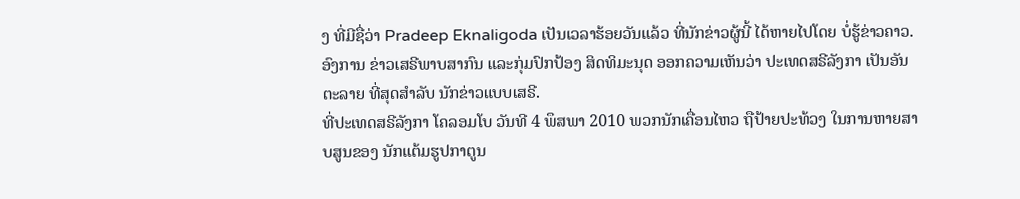ງ ທີ່ມີຊື່ວ່າ Pradeep Eknaligoda ເປັນເວລາຮ້ອຍວັນແລ້ວ ທີ່ນັກຂ່າວຜູ້ນີ້ ໄດ້ຫາຍໄປໂດຍ ບໍ່ຮູ້ຂ່າວຄາວ. ອົງການ ຂ່າວເສຣີພາບສາກົນ ແລະກຸ່ມປົກປ້ອງ ສິດທິມະນຸດ ອອກຄວາມເຫັນວ່າ ປະເທດສຣີລັງກາ ເປັນອັນຕະລາຍ ທີ່ສຸດສໍາລັບ ນັກຂ່າວແບບເສຣີ.
ທີ່ປະເທດສຣີລັງກາ ໂຄລອມໂບ ວັນທີ 4 ພຶສພາ 2010 ພວກນັກເຄື່ອນໄຫວ ຖືປ້າຍປະທ້ວງ ໃນການຫາຍສາບສູນຂອງ ນັກແຕ້ມຮູປກາຕູນ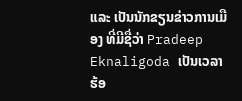ແລະ ເປັນນັກຂຽນຂ່າວການເມືອງ ທີ່ມີຊື່ວ່າ Pradeep Eknaligoda ເປັນເວລາຮ້ອ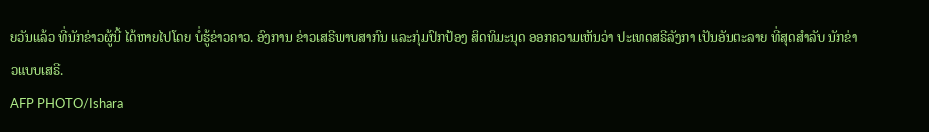ຍວັນແລ້ວ ທີ່ນັກຂ່າວຜູ້ນີ້ ໄດ້ຫາຍໄປໂດຍ ບໍ່ຮູ້ຂ່າວຄາວ. ອົງການ ຂ່າວເສຣີພາບສາກົນ ແລະກຸ່ມປົກປ້ອງ ສິດທິມະນຸດ ອອກຄວາມເຫັນວ່າ ປະເທດສຣີລັງກາ ເປັນອັນຕະລາຍ ທີ່ສຸດສໍາລັບ ນັກຂ່າວແບບເສຣີ.
AFP PHOTO/Ishara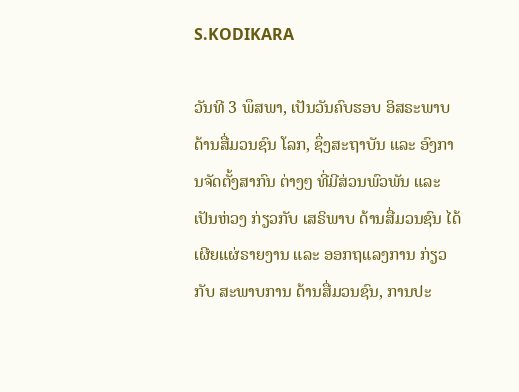S.KODIKARA

ວັນທີ 3 ພຶສພາ, ເປັນວັນຄົບຮອບ ອິສຣະພາບ ດ້ານສື່ມວນຊົນ ໂລກ, ຊຶ່ງສະຖາບັນ ແລະ ອົງການຈັດຕັ້ງສາກົນ ຕ່າງໆ ທີ່ມີສ່ວນພົວພັນ ແລະ ເປັນຫ່ວງ ກ່ຽວກັບ ເສຣິພາບ ດ້ານສື່ມວນຊົນ ໄດ້ເຜີຍແຜ່ຣາຍງານ ແລະ ອອກຖແລງການ ກ່ຽວກັບ ສະພາບການ ດ້ານສື່ມວນຊົນ, ການປະ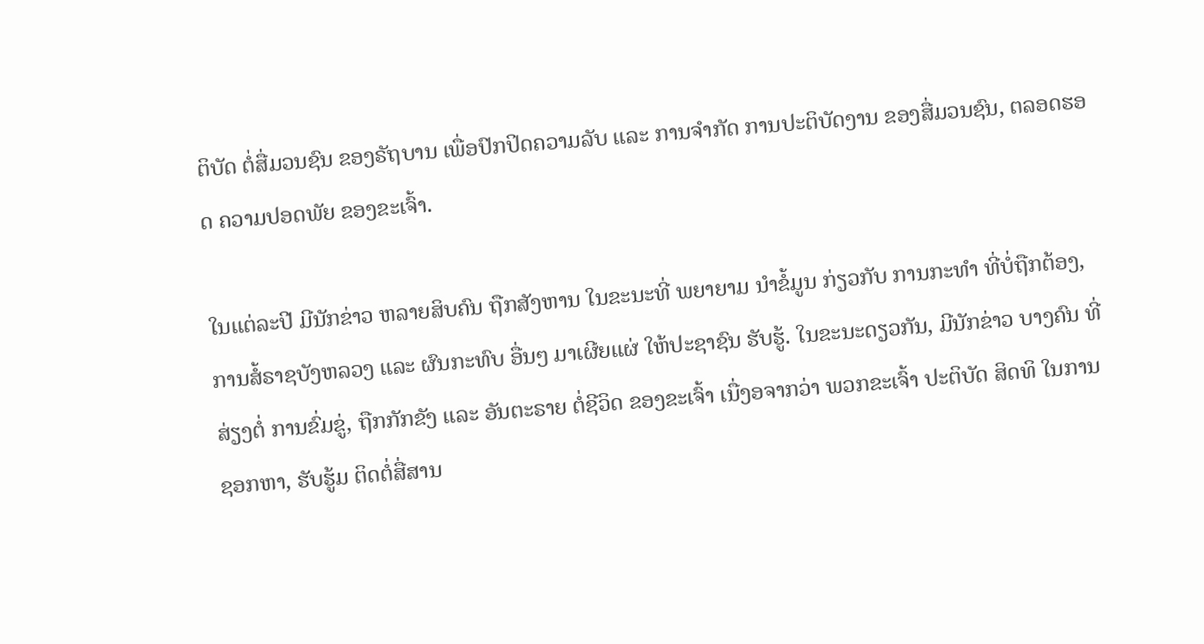ຕິບັດ ຕໍ່ສື່ມວນຊົນ ຂອງຣັຖບານ ເພື່ອປົກປິດຄວາມລັບ ແລະ ການຈໍາກັດ ການປະຕິບັດງານ ຂອງສື່ມວນຊົນ, ຕລອດຮອດ ຄວາມປອດພັຍ ຂອງຂະເຈົ້າ.

ໃນແຕ່ລະປີ ມີນັກຂ່າວ ຫລາຍສິບຄົນ ຖືກສັງຫານ ໃນຂະນະທີ່ ພຍາຍາມ ນໍາຂໍ້ມູນ ກ່ຽວກັບ ການກະທໍາ ທີ່ບໍ່ຖືກຕ້ອງ, ການສໍ້ຣາຊບັງຫລວງ ແລະ ຜົນກະທົບ ອື່ນໆ ມາເຜີຍແຜ່ ໃຫ້ປະຊາຊົນ ຮັບຮູ້. ໃນຂະນະດຽວກັນ, ມີນັກຂ່າວ ບາງຄົນ ທີ່ສ່ຽງຕໍ່ ການຂົ່ມຂູ່, ຖືກກັກຂັງ ແລະ ອັນຕະຣາຍ ຕໍ່ຊີວິດ ຂອງຂະເຈົ້າ ເນື່ງອຈາກວ່າ ພວກຂະເຈົ້າ ປະຕິບັດ ສິດທິ ໃນການຊອກຫາ, ຮັບຮູ້ມ ຕິດຕໍ່ສື່ສານ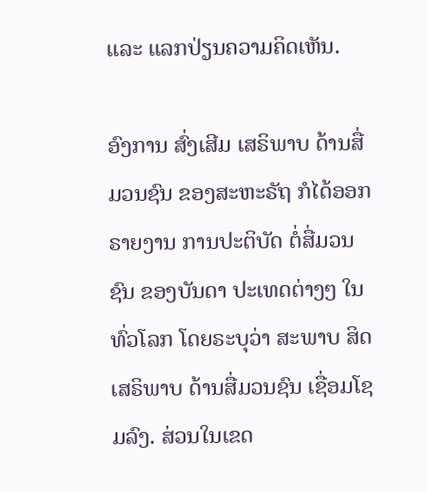ແລະ ແລກປ່ຽນຄວາມຄິດເຫັນ.

ອົງການ ສົ່ງເສີມ ເສຣິພາບ ດ້ານສື່ມວນຊົນ ຂອງສະຫະຣັຖ ກໍໄດ້ອອກຣາຍງານ ການປະຕິບັດ ຕໍ່ສື່ມວນຊົນ ຂອງບັນດາ ປະເທດຕ່າງໆ ໃນທົ່ວໂລກ ໂດຍຣະບຸວ່າ ສະພາບ ສິດເສຣິພາບ ດ້ານສື່ມວນຊົນ ເຊື່ອມໂຊມລົງ. ສ່ວນໃນເຂດ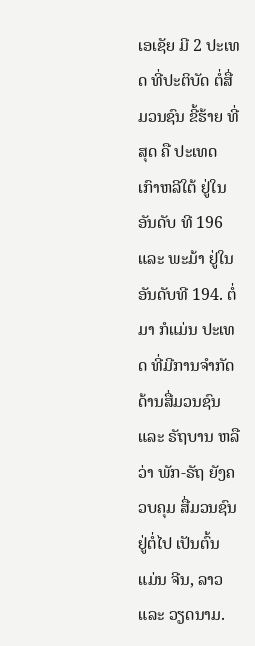ເອເຊັຍ ມີ 2 ປະເທດ ທີ່ປະຕິບັດ ຕໍ່ສື່ມວນຊົນ ຂີ້ຮ້າຍ ທີ່ສຸດ ຄື ປະເທດ ເກົາຫລີໃຕ້ ຢູ່ໃນອັນດັບ ທີ 196 ແລະ ພະມ້າ ຢູ່ໃນອັນດັບທີ 194. ຕໍ່ມາ ກໍແມ່ນ ປະເທດ ທີ່ມີການຈໍາກັດ ດ້ານສື່ມວນຊົນ ແລະ ຣັຖບານ ຫລືວ່າ ພັກ-ຣັຖ ຍັງຄວບຄຸມ ສື່ມວນຊົນ ຢູ່ຕໍ່ໄປ ເປັນຕົ້ນ ແມ່ນ ຈີນ, ລາວ ແລະ ວຽດນາມ.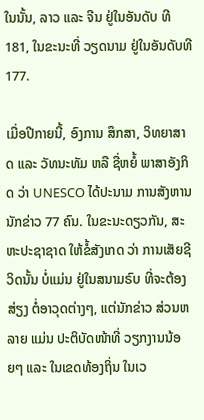ໃນນັ້ນ, ລາວ ແລະ ຈີນ ຢູ່ໃນອັນດັບ ທີ 181, ໃນຂະນະທີ່ ວຽດນາມ ຢູ່ໃນອັນດັບທີ 177.

ເມື່ອປີກາຍນີ້, ອົງການ ສຶກສາ, ວິທຍາສາດ ແລະ ວັທນະທັມ ຫລື ຊື່ຫຍໍ້ ພາສາອັງກິດ ວ່າ UNESCO ໄດ້ປະນາມ ການສັງຫານ ນັກຂ່າວ 77 ຄົນ. ໃນຂະນະດຽວກັນ, ສະຫະປະຊາຊາດ ໃຫ້ຂໍ້ສັງເກດ ວ່າ ການເສັຍຊີວິດນັ້ນ ບໍ່ແມ່ນ ຢູ່ໃນສນາມຣົບ ທີ່ຈະຕ້ອງສ່ຽງ ຕໍ່ອາວຸດຕ່າງໆ, ແຕ່ນັກຂ່າວ ສ່ວນຫລາຍ ແມ່ນ ປະຕິບັດໜ້າທີ່ ວຽກງານນ້ອຍໆ ແລະ ໃນເຂດທ້ອງຖິ່ນ ໃນເວ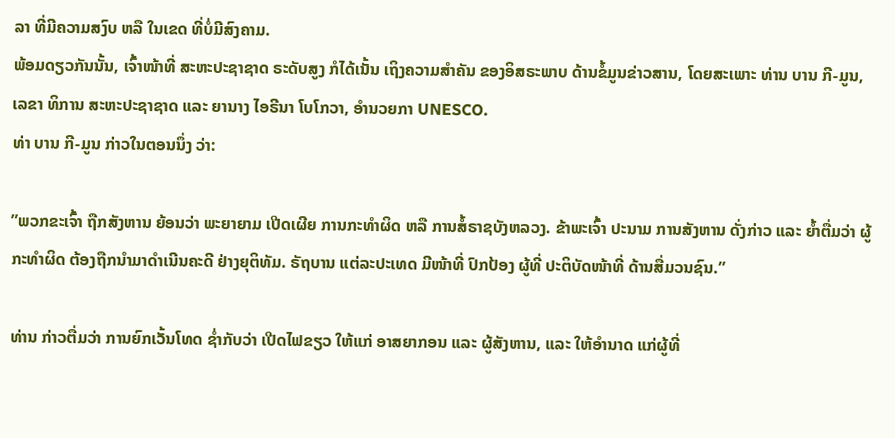ລາ ທີ່ມີຄວາມສງົບ ຫລື ໃນເຂດ ທີ່ບໍ່ມີສົງຄາມ.
ພ້ອມດຽວກັນນັ້ນ, ເຈົ້າໜ້າທີ່ ສະຫະປະຊາຊາດ ຣະດັບສູງ ກໍໄດ້ເນັ້ນ ເຖິງຄວາມສໍາຄັນ ຂອງອິສຣະພາບ ດ້ານຂໍ້ມູນຂ່າວສານ, ໂດຍສະເພາະ ທ່ານ ບານ ກີ-ມູນ, ເລຂາ ທິການ ສະຫະປະຊາຊາດ ແລະ ຍານາງ ໄອຣີນາ ໂບໂກວາ, ອໍານວຍກາ UNESCO.
ທ່າ ບານ ກີ-ມູນ ກ່າວໃນຕອນນຶ່ງ ວ່າ:

”ພວກຂະເຈົ້າ ຖືກສັງຫານ ຍ້ອນວ່າ ພະຍາຍາມ ເປີດເຜີຍ ການກະທໍາຜິດ ຫລື ການສໍ້ຣາຊບັງຫລວງ. ຂ້າພະເຈົ້າ ປະນາມ ການສັງຫານ ດັ່ງກ່າວ ແລະ ຍໍ້າຕື່ມວ່າ ຜູ້ກະທໍາຜິດ ຕ້ອງຖືກນໍາມາດໍາເນີນຄະດີ ຢ່າງຍຸຕິທັມ. ຣັຖບານ ແຕ່ລະປະເທດ ມີໜ້າທີ່ ປົກປ້ອງ ຜູ້ທີ່ ປະຕິບັດໜ້າທີ່ ດ້ານສື່ມວນຊົນ.”

ທ່ານ ກ່າວຕື່ມວ່າ ການຍົກເວັ້ນໂທດ ຊໍ່າກັບວ່າ ເປີດໄຟຂຽວ ໃຫ້ແກ່ ອາສຍາກອນ ແລະ ຜູ້ສັງຫານ, ແລະ ໃຫ້ອໍານາດ ແກ່ຜູ້ທີ່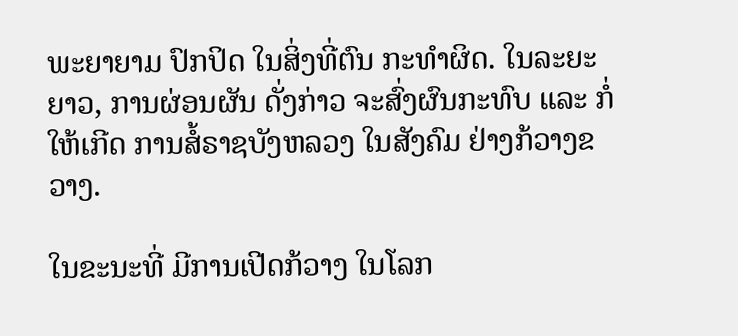ພະຍາຍາມ ປົກປິດ ໃນສິ່ງທີ່ຕົນ ກະທໍາຜິດ. ໃນລະຍະຍາວ, ການຜ່ອນຜັນ ດັ່ງກ່າວ ຈະສົ່ງຜົນກະທົບ ແລະ ກໍ່ໃຫ້ເກີດ ການສໍ້ຣາຊບັງຫລວງ ໃນສັງຄົມ ຢ່າງກ້ວາງຂວາງ.

ໃນຂະນະທີ່ ມີການເປີດກ້ວາງ ໃນໂລກ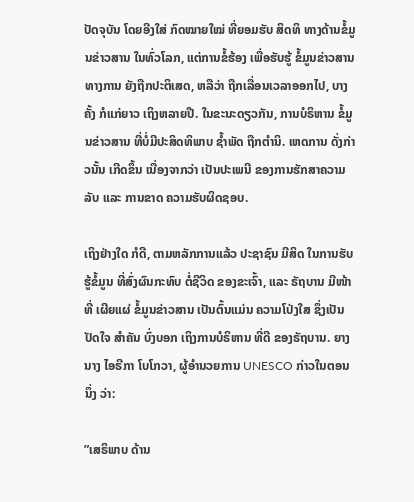ປັດຈຸບັນ ໂດຍອີງໃສ່ ກົດໝາຍໃໝ່ ທີ່ຍອມຮັບ ສິດທິ ທາງດ້ານຂໍ້ມູນຂ່າວສານ ໃນທົ່ວໂລກ, ແຕ່ການຂໍ້ຮ້ອງ ເພື່ອຮັບຮູ້ ຂໍ້ມູນຂ່າວສານ ທາງການ ຍັງຖືກປະຕິເສດ, ຫລືວ່າ ຖືກເລື່ອນເວລາອອກໄປ, ບາງຄັ້ງ ກໍແກ່ຍາວ ເຖິງຫລາຍປີ. ໃນຂະນະດຽວກັນ, ການບໍຣິຫານ ຂໍ້ມູນຂ່າວສານ ທີ່ບໍ່ມີປະສິດທິພາບ ຊໍ້າພັດ ຖືກຕໍານິ. ເຫດການ ດັ່ງກ່າວນັ້ນ ເກີດຂຶ້ນ ເນື່ອງຈາກວ່າ ເປັນປະເພນີ ຂອງການຮັກສາຄວາມລັບ ແລະ ການຂາດ ຄວາມຮັບຜິດຊອບ.

ເຖິງຢ່າງໃດ ກໍດີ, ຕາມຫລັກການແລ້ວ ປະຊາຊົນ ມີສິດ ໃນການຮັບຮູ້ຂໍ້ມູນ ທີ່ສົ່ງຜົນກະທົບ ຕໍ່ຊີວິດ ຂອງຂະເຈົ້າ, ແລະ ຣັຖບານ ມີໜ້າທີ່ ເຜີຍແຜ່ ຂໍ້ມູນຂ່າວສານ ເປັນຕົ້ນແມ່ນ ຄວາມໂປ່ງໃສ ຊຶ່ງເປັນປັດໃຈ ສໍາຄັນ ບົ່ງບອກ ເຖິງການບໍຣິຫານ ທີ່ດີ ຂອງຣັຖບານ. ຍາງນາງ ໄອຣີກາ ໂບໂກວາ, ຜູ້ອໍານວຍການ UNESCO ກ່າວໃນຕອນນຶ່ງ ວ່າ:

”ເສຣິພາບ ດ້ານ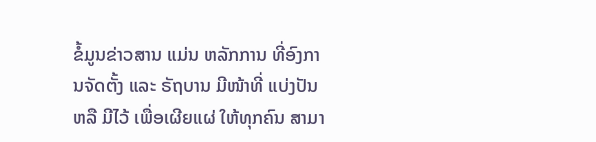ຂໍ້ມູນຂ່າວສານ ແມ່ນ ຫລັກການ ທີ່ອົງການຈັດຕັ້ງ ແລະ ຣັຖບານ ມີໜ້າທີ່ ແບ່ງປັນ ຫລື ມີໄວ້ ເພື່ອເຜີຍແຜ່ ໃຫ້ທຸກຄົນ ສາມາ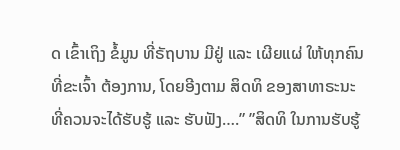ດ ເຂົ້າເຖິງ ຂໍ້ມູນ ທີ່ຣັຖບານ ມີຢູ່ ແລະ ເຜີຍແຜ່ ໃຫ້ທຸກຄົນ ທີ່ຂະເຈົ້າ ຕ້ອງການ, ໂດຍອີງຕາມ ສິດທິ ຂອງສາທາຣະນະ ທີ່ຄວນຈະໄດ້ຮັບຮູ້ ແລະ ຮັບຟັງ….” ”ສິດທິ ໃນການຮັບຮູ້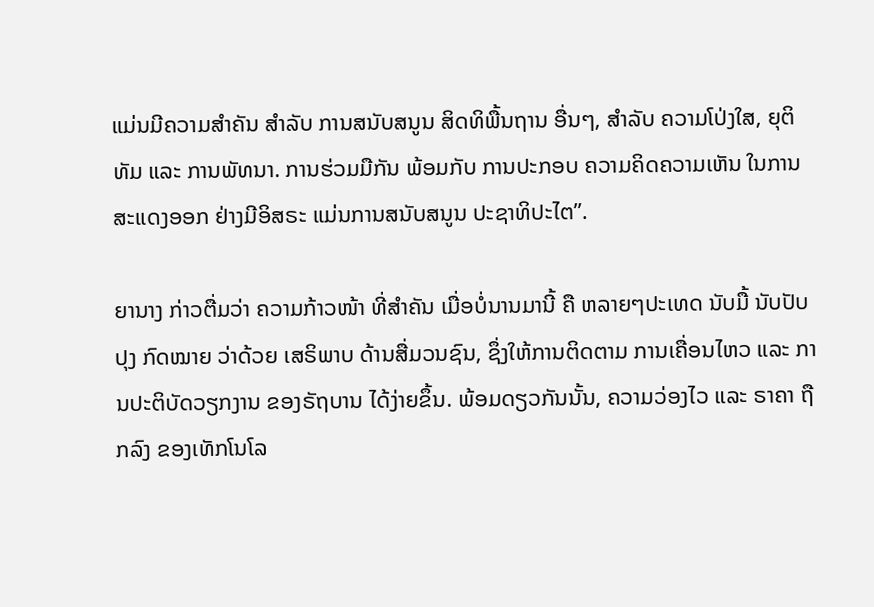ແມ່ນມີຄວາມສໍາຄັນ ສໍາລັບ ການສນັບສນູນ ສິດທິພື້ນຖານ ອື່ນໆ, ສໍາລັບ ຄວາມໂປ່ງໃສ, ຍຸຕິທັມ ແລະ ການພັທນາ. ການຮ່ວມມືກັນ ພ້ອມກັບ ການປະກອບ ຄວາມຄິດຄວາມເຫັນ ໃນການສະແດງອອກ ຢ່າງມີອິສຣະ ແມ່ນການສນັບສນູນ ປະຊາທິປະໄຕ”.

ຍານາງ ກ່າວຕື່ມວ່າ ຄວາມກ້າວໜ້າ ທີ່ສໍາຄັນ ເມື່ອບໍ່ນານມານີ້ ຄື ຫລາຍໆປະເທດ ນັບມື້ ນັບປັບປຸງ ກົດໝາຍ ວ່າດ້ວຍ ເສຣິພາບ ດ້ານສື່ມວນຊົນ, ຊຶ່ງໃຫ້ການຕິດຕາມ ການເຄື່ອນໄຫວ ແລະ ການປະຕິບັດວຽກງານ ຂອງຣັຖບານ ໄດ້ງ່າຍຂຶ້ນ. ພ້ອມດຽວກັນນັ້ນ, ຄວາມວ່ອງໄວ ແລະ ຣາຄາ ຖືກລົງ ຂອງເທັກໂນໂລ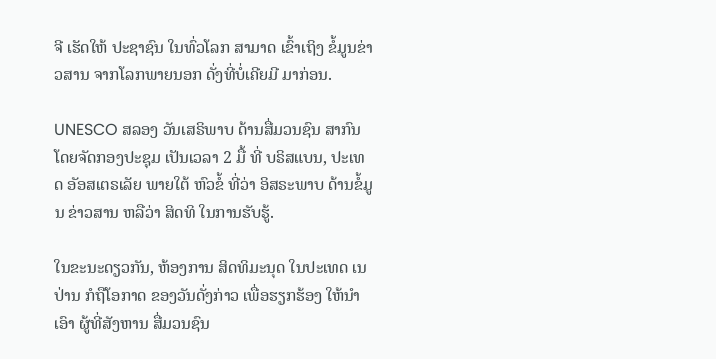ຈີ ເຮັດໃຫ້ ປະຊາຊົນ ໃນທົ່ວໂລກ ສາມາດ ເຂົ້າເຖິງ ຂໍ້ມູນຂ່າວສານ ຈາກໂລກພາຍນອກ ດັ່ງທີ່ບໍ່ເຄີຍມີ ມາກ່ອນ.

UNESCO ສລອງ ວັນເສຣິພາບ ດ້ານສື່ມວນຊົນ ສາກົນ ໂດຍຈັດກອງປະຊຸມ ເປັນເວລາ 2 ມື້ ທີ່ ບຣິສແບນ, ປະເທດ ອັອສເຕຣເລັຍ ພາຍໃຕ້ ຫົວຂໍ້ ທີ່ວ່າ ອິສຣະພາບ ດ້ານຂໍ້ມູນ ຂ່າວສານ ຫລືວ່າ ສິດທິ ໃນການຮັບຮູ້.

ໃນຂະນະດຽວກັນ, ຫ້ອງການ ສິດທິມະນຸດ ໃນປະເທດ ເນປ່ານ ກໍຖືໂອກາດ ຂອງວັນດັ່ງກ່າວ ເພື່ອຮຽກຮ້ອງ ໃຫ້ນໍາເອົາ ຜູ້ທີ່ສັງຫານ ສື່ມວນຊົນ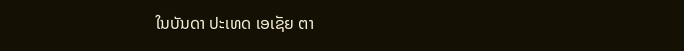ໃນບັນດາ ປະເທດ ເອເຊັຍ ຕາ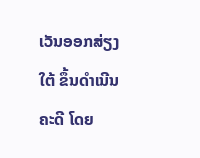ເວັນອອກສ່ຽງໃຕ້ ຂຶ້ນດໍາເນີນຄະດີ ໂດຍ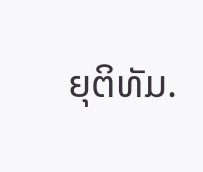ຍຸຕິທັມ.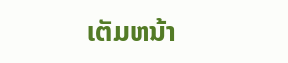ເຕັມຫນ້າ